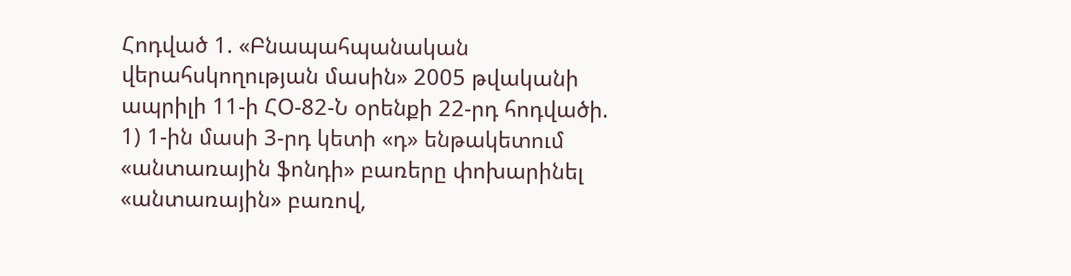Հոդված 1. «Բնապահպանական վերահսկողության մասին» 2005 թվականի ապրիլի 11-ի ՀՕ-82-Ն օրենքի 22-րդ հոդվածի.
1) 1-ին մասի 3-րդ կետի «դ» ենթակետում «անտառային ֆոնդի» բառերը փոխարինել «անտառային» բառով,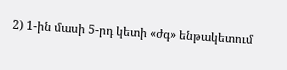2) 1-ին մասի 5-րդ կետի «ժգ» ենթակետում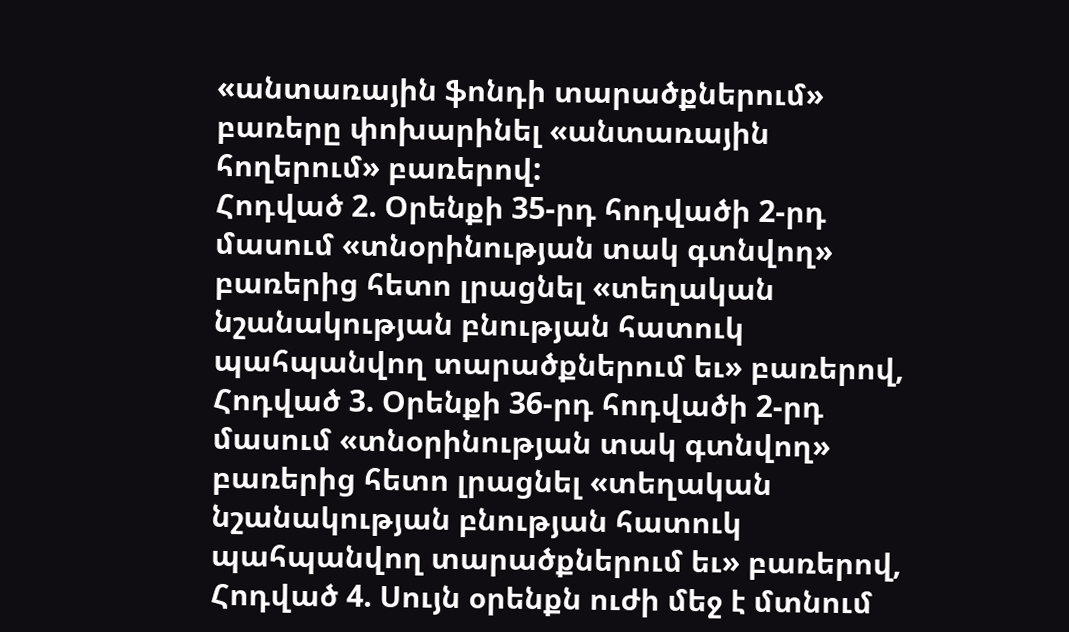«անտառային ֆոնդի տարածքներում» բառերը փոխարինել «անտառային հողերում» բառերով:
Հոդված 2. Օրենքի 35-րդ հոդվածի 2-րդ մասում «տնօրինության տակ գտնվող» բառերից հետո լրացնել «տեղական նշանակության բնության հատուկ պահպանվող տարածքներում եւ» բառերով,
Հոդված 3. Օրենքի 36-րդ հոդվածի 2-րդ մասում «տնօրինության տակ գտնվող» բառերից հետո լրացնել «տեղական նշանակության բնության հատուկ պահպանվող տարածքներում եւ» բառերով,
Հոդված 4. Սույն օրենքն ուժի մեջ է մտնում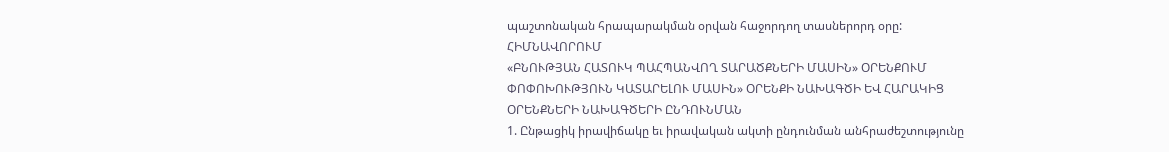պաշտոնական հրապարակման օրվան հաջորդող տասներորդ օրը:
ՀԻՄՆԱՎՈՐՈՒՄ
«ԲՆՈՒԹՅԱՆ ՀԱՏՈՒԿ ՊԱՀՊԱՆՎՈՂ ՏԱՐԱԾՔՆԵՐԻ ՄԱՍԻՆ» ՕՐԵՆՔՈՒՄ ՓՈՓՈԽՈՒԹՅՈՒՆ ԿԱՏԱՐԵԼՈՒ ՄԱՍԻՆ» ՕՐԵՆՔԻ ՆԱԽԱԳԾԻ ԵՎ ՀԱՐԱԿԻՑ ՕՐԵՆՔՆԵՐԻ ՆԱԽԱԳԾԵՐԻ ԸՆԴՈՒՆՄԱՆ
1. Ընթացիկ իրավիճակը եւ իրավական ակտի ընդունման անհրաժեշտությունը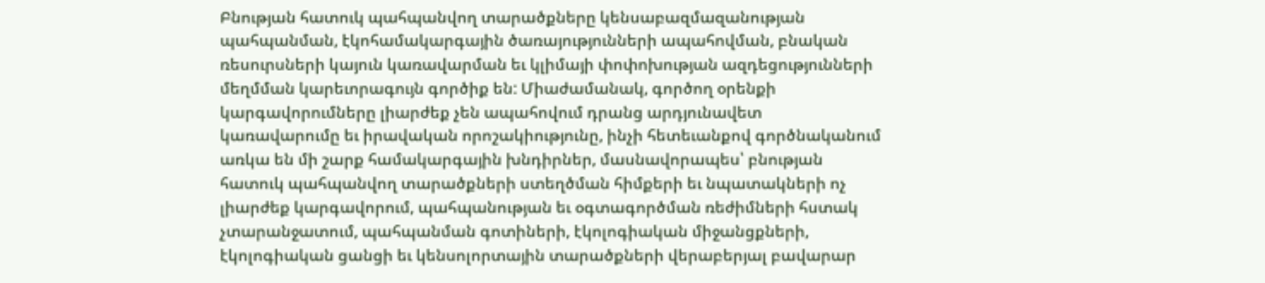Բնության հատուկ պահպանվող տարածքները կենսաբազմազանության պահպանման, էկոհամակարգային ծառայությունների ապահովման, բնական ռեսուրսների կայուն կառավարման եւ կլիմայի փոփոխության ազդեցությունների մեղմման կարեւորագույն գործիք են: Միաժամանակ, գործող օրենքի կարգավորումները լիարժեք չեն ապահովում դրանց արդյունավետ կառավարումը եւ իրավական որոշակիությունը, ինչի հետեւանքով գործնականում առկա են մի շարք համակարգային խնդիրներ, մասնավորապես՝ բնության հատուկ պահպանվող տարածքների ստեղծման հիմքերի եւ նպատակների ոչ լիարժեք կարգավորում, պահպանության եւ օգտագործման ռեժիմների հստակ չտարանջատում, պահպանման գոտիների, էկոլոգիական միջանցքների, էկոլոգիական ցանցի եւ կենսոլորտային տարածքների վերաբերյալ բավարար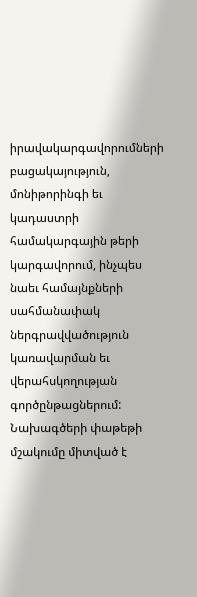իրավակարգավորումների բացակայություն, մոնիթորինգի եւ կադաստրի համակարգային թերի կարգավորում, ինչպես նաեւ համայնքների սահմանափակ ներգրավվածություն կառավարման եւ վերահսկողության գործընթացներում: Նախագծերի փաթեթի մշակումը միտված է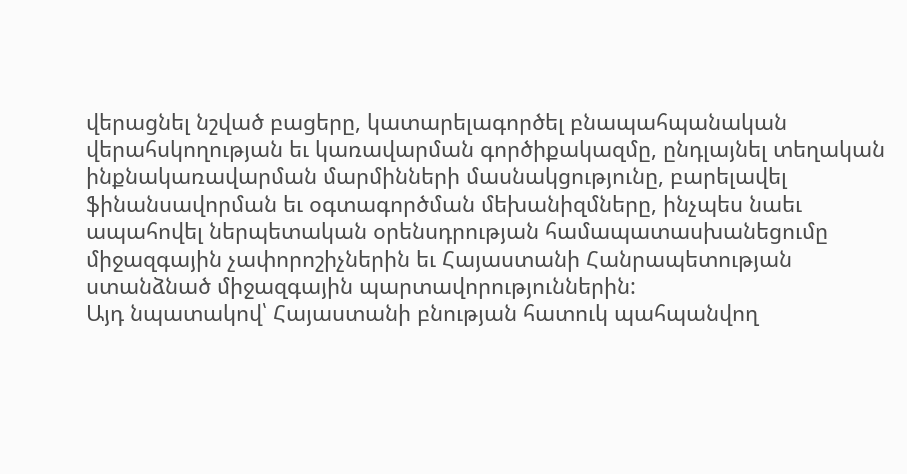վերացնել նշված բացերը, կատարելագործել բնապահպանական վերահսկողության եւ կառավարման գործիքակազմը, ընդլայնել տեղական ինքնակառավարման մարմինների մասնակցությունը, բարելավել ֆինանսավորման եւ օգտագործման մեխանիզմները, ինչպես նաեւ ապահովել ներպետական օրենսդրության համապատասխանեցումը միջազգային չափորոշիչներին եւ Հայաստանի Հանրապետության ստանձնած միջազգային պարտավորություններին:
Այդ նպատակով՝ Հայաստանի բնության հատուկ պահպանվող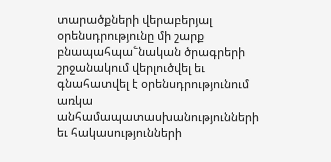տարածքների վերաբերյալ օրենսդրությունը մի շարք բնապահպա՟նական ծրագրերի շրջանակում վերլուծվել եւ գնահատվել է օրենսդրությունում առկա անհամապատասխանությունների եւ հակասությունների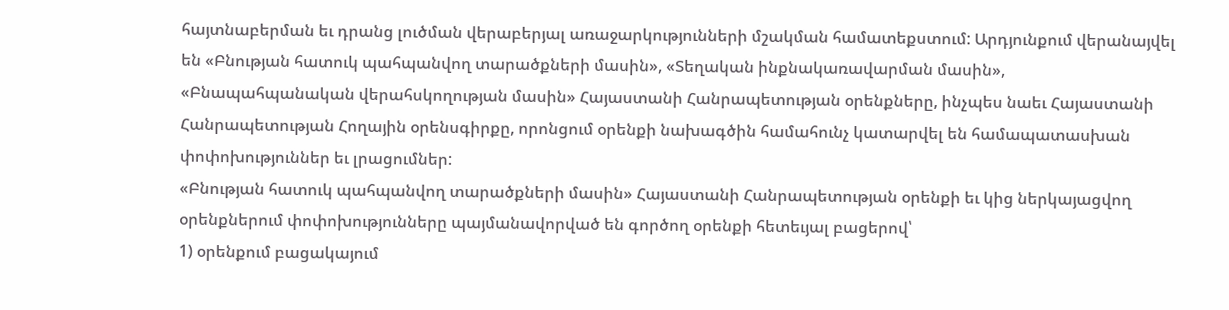հայտնաբերման եւ դրանց լուծման վերաբերյալ առաջարկությունների մշակման համատեքստում: Արդյունքում վերանայվել են «Բնության հատուկ պահպանվող տարածքների մասին», «Տեղական ինքնակառավարման մասին», «Բնապահպանական վերահսկողության մասին» Հայաստանի Հանրապետության օրենքները, ինչպես նաեւ Հայաստանի Հանրապետության Հողային օրենսգիրքը, որոնցում օրենքի նախագծին համահունչ կատարվել են համապատասխան փոփոխություններ եւ լրացումներ:
«Բնության հատուկ պահպանվող տարածքների մասին» Հայաստանի Հանրապետության օրենքի եւ կից ներկայացվող օրենքներում փոփոխությունները պայմանավորված են գործող օրենքի հետեւյալ բացերով՝
1) օրենքում բացակայում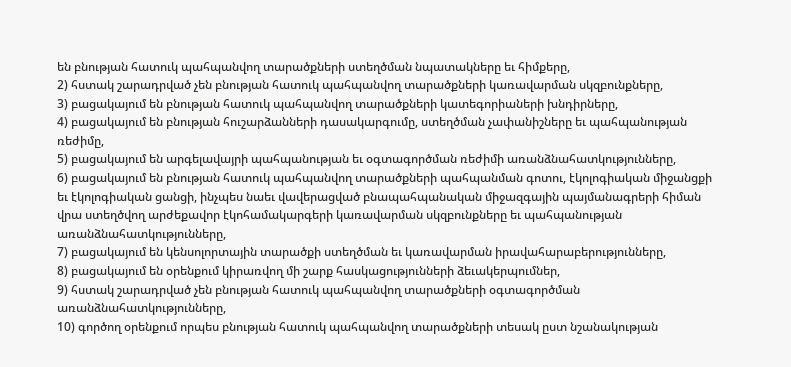են բնության հատուկ պահպանվող տարածքների ստեղծման նպատակները եւ հիմքերը,
2) հստակ շարադրված չեն բնության հատուկ պահպանվող տարածքների կառավարման սկզբունքները,
3) բացակայում են բնության հատուկ պահպանվող տարածքների կատեգորիաների խնդիրները,
4) բացակայում են բնության հուշարձանների դասակարգումը, ստեղծման չափանիշները եւ պահպանության ռեժիմը,
5) բացակայում են արգելավայրի պահպանության եւ օգտագործման ռեժիմի առանձնահատկությունները,
6) բացակայում են բնության հատուկ պահպանվող տարածքների պահպանման գոտու, էկոլոգիական միջանցքի եւ էկոլոգիական ցանցի, ինչպես նաեւ վավերացված բնապահպանական միջազգային պայմանագրերի հիման վրա ստեղծվող արժեքավոր էկոհամակարգերի կառավարման սկզբունքները եւ պահպանության առանձնահատկությունները,
7) բացակայում են կենսոլորտային տարածքի ստեղծման եւ կառավարման իրավահարաբերությունները,
8) բացակայում են օրենքում կիրառվող մի շարք հասկացությունների ձեւակերպումներ,
9) հստակ շարադրված չեն բնության հատուկ պահպանվող տարածքների օգտագործման առանձնահատկությունները,
10) գործող օրենքում որպես բնության հատուկ պահպանվող տարածքների տեսակ ըստ նշանակության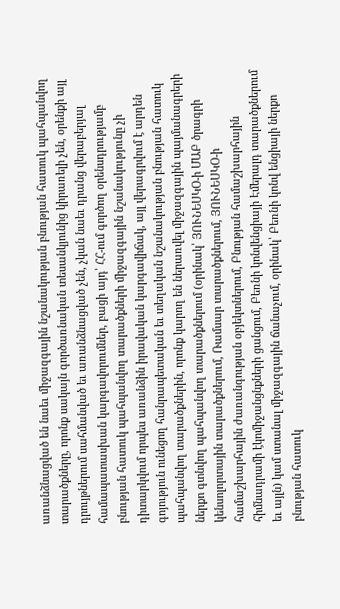առանձնացված են նաեւ միջազգային նշանակության բնության հատուկ պահպանվող տարածքները, որոնք սակայն գործառնական տեսանկյունից կիրառելի չեն, օրենքի այլ դրույթներում սահմանված եւ առանձնացված չեն, չկան նաեւ դրանց վերաբերյալ համապատասխան կարգավորումներ, բացի այդ՝ ՀՀ-ում գործող օրենսդրությամբ բնության հատուկ պահպանվող տարածքների միջազգային նշանակությունը չի դիտարկվում որպես առանձին իրավական կարգավիճակ, այլ վերագրվում է արդեն գոյություն ունեցող հանրապետական եւ տեղական նշանակության բնության հատուկ պահպանվող տարածքներին, որոնք կարող են ներառվել միջազգային պայմանագրերի ներքո գտնվող պահպանվող տարածքներում (օրինակ՝ ՅՈՒՆԵՍԿՕ-ի ՄԱԲ ծրագրի կենսոլորտային տարածքներում, Ռամսար տարածքներում, ՅՈՒՆԵՍԿՕ-ի համաշխարհային ժառանգության օբյեկտներում, Բնության համաշխարհային հիմնադրամի էկոմիջանցնքների ցանցում, Բեռնի կոնվենցիայի Էմերալդ տարածքներում եւ այլն) կամ ստանալ միջազգային ճանաչում, օրինակ՝ Բեռնի կոնվ ենցիայի ներքո բնության հատուկ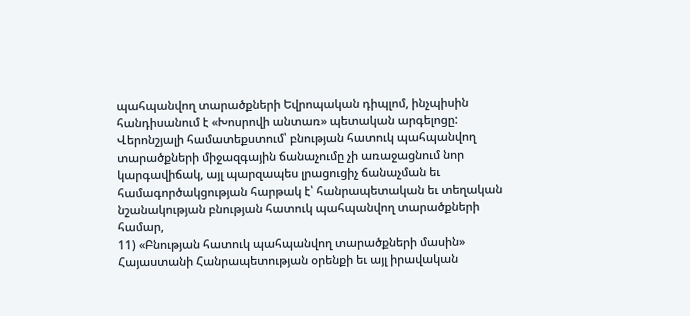պահպանվող տարածքների Եվրոպական դիպլոմ, ինչպիսին հանդիսանում է «Խոսրովի անտառ» պետական արգելոցը: Վերոնշյալի համատեքստում՝ բնության հատուկ պահպանվող տարածքների միջազգային ճանաչումը չի առաջացնում նոր կարգավիճակ, այլ պարզապես լրացուցիչ ճանաչման եւ համագործակցության հարթակ է՝ հանրապետական եւ տեղական նշանակության բնության հատուկ պահպանվող տարածքների համար,
11) «Բնության հատուկ պահպանվող տարածքների մասին» Հայաստանի Հանրապետության օրենքի եւ այլ իրավական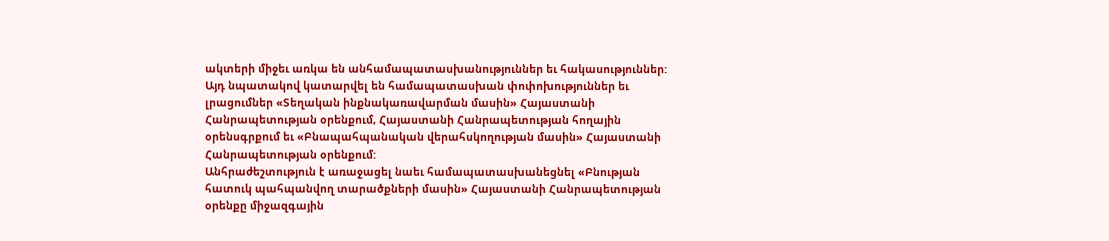ակտերի միջեւ առկա են անհամապատասխանություններ եւ հակասություններ: Այդ նպատակով կատարվել են համապատասխան փոփոխություններ եւ լրացումներ «Տեղական ինքնակառավարման մասին» Հայաստանի Հանրապետության օրենքում, Հայաստանի Հանրապետության հողային օրենսգրքում եւ «Բնապահպանական վերահսկողության մասին» Հայաստանի Հանրապետության օրենքում:
Անհրաժեշտություն է առաջացել նաեւ համապատասխանեցնել «Բնության հատուկ պահպանվող տարածքների մասին» Հայաստանի Հանրապետության օրենքը միջազգային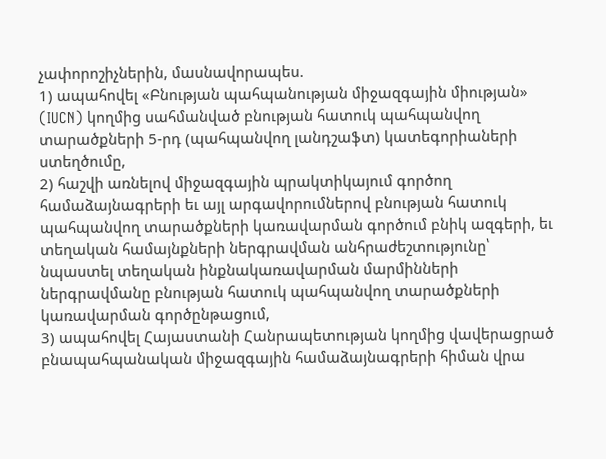չափորոշիչներին, մասնավորապես.
1) ապահովել «Բնության պահպանության միջազգային միության» (IUCN) կողմից սահմանված բնության հատուկ պահպանվող տարածքների 5-րդ (պահպանվող լանդշաֆտ) կատեգորիաների ստեղծումը,
2) հաշվի առնելով միջազգային պրակտիկայում գործող համաձայնագրերի եւ այլ արգավորումներով բնության հատուկ պահպանվող տարածքների կառավարման գործում բնիկ ազգերի, եւ տեղական համայնքների ներգրավման անհրաժեշտությունը՝ նպաստել տեղական ինքնակառավարման մարմինների ներգրավմանը բնության հատուկ պահպանվող տարածքների կառավարման գործընթացում,
3) ապահովել Հայաստանի Հանրապետության կողմից վավերացրած բնապահպանական միջազգային համաձայնագրերի հիման վրա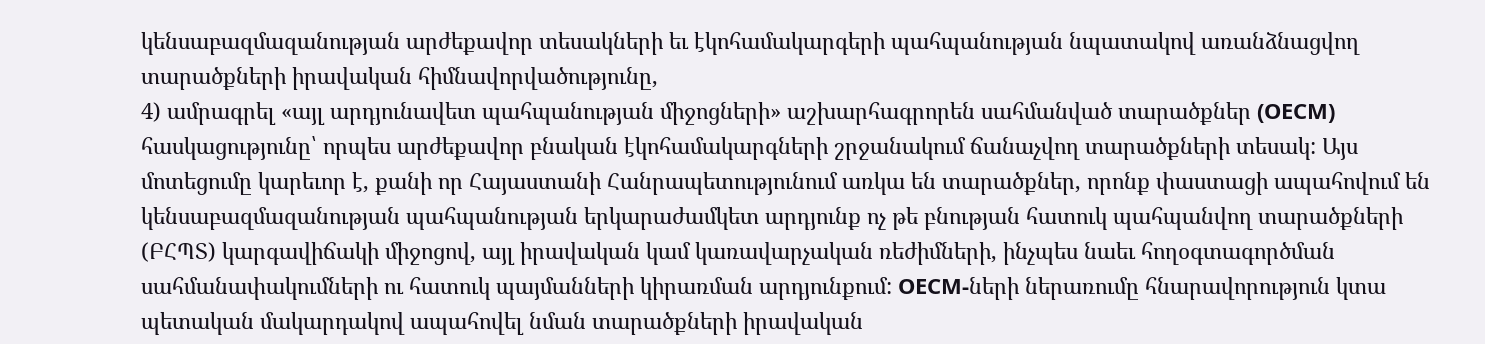կենսաբազմազանության արժեքավոր տեսակների եւ էկոհամակարգերի պահպանության նպատակով առանձնացվող տարածքների իրավական հիմնավորվածությունը,
4) ամրագրել «այլ արդյունավետ պահպանության միջոցների» աշխարհագրորեն սահմանված տարածքներ (OECM) հասկացությունը՝ որպես արժեքավոր բնական էկոհամակարգների շրջանակում ճանաչվող տարածքների տեսակ: Այս մոտեցումը կարեւոր է, քանի որ Հայաստանի Հանրապետությունում առկա են տարածքներ, որոնք փաստացի ապահովում են կենսաբազմազանության պահպանության երկարաժամկետ արդյունք ոչ թե բնության հատուկ պահպանվող տարածքների (ԲՀՊՏ) կարգավիճակի միջոցով, այլ իրավական կամ կառավարչական ռեժիմների, ինչպես նաեւ հողօգտագործման սահմանափակումների ու հատուկ պայմանների կիրառման արդյունքում: OECM-ների ներառումը հնարավորություն կտա պետական մակարդակով ապահովել նման տարածքների իրավական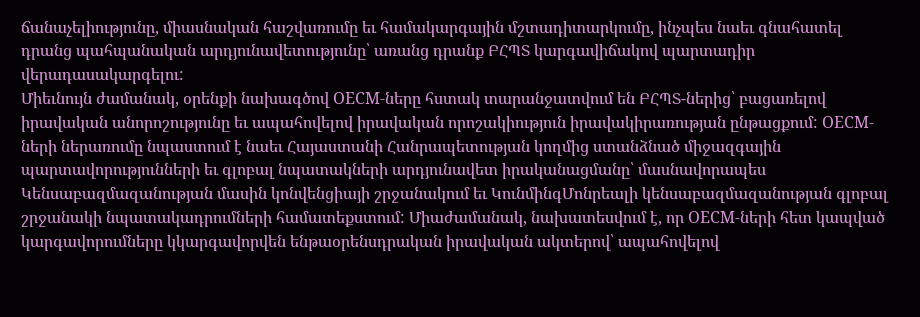ճանաչելիությունը, միասնական հաշվառումը եւ համակարգային մշտադիտարկումը, ինչպես նաեւ գնահատել դրանց պահպանական արդյունավետությունը՝ առանց դրանք ԲՀՊՏ կարգավիճակով պարտադիր վերադասակարգելու:
Միեւնույն ժամանակ, օրենքի նախագծով OECM-ները հստակ տարանջատվում են ԲՀՊՏ-ներից՝ բացառելով իրավական անորոշությունը եւ ապահովելով իրավական որոշակիություն իրավակիրառության ընթացքում: OECM-ների ներառումը նպաստում է նաեւ Հայաստանի Հանրապետության կողմից ստանձնած միջազգային պարտավորությունների եւ գլոբալ նպատակների արդյունավետ իրականացմանը՝ մասնավորապես Կենսաբազմազանության մասին կոնվենցիայի շրջանակում եւ ԿունմինգՄոնրեալի կենսաբազմազանության գլոբալ շրջանակի նպատակադրումների համատեքստում: Միաժամանակ, նախատեսվում է, որ OECM-ների հետ կապված կարգավորումները կկարգավորվեն ենթաօրենսդրական իրավական ակտերով՝ ապահովելով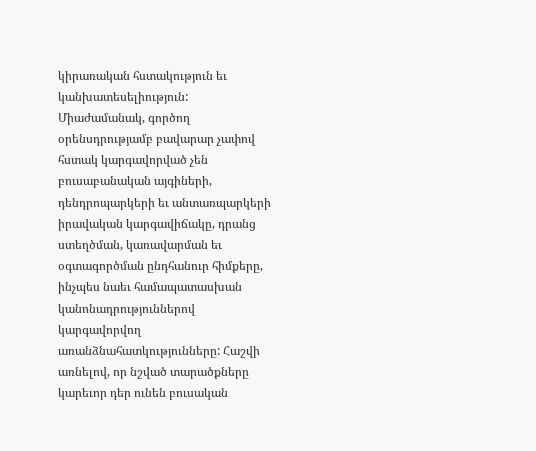կիրառական հստակություն եւ կանխատեսելիություն:
Միաժամանակ, գործող օրենսդրությամբ բավարար չափով հստակ կարգավորված չեն բուսաբանական այգիների, դենդրոպարկերի եւ անտառպարկերի իրավական կարգավիճակը, դրանց ստեղծման, կառավարման եւ օգտագործման ընդհանուր հիմքերը, ինչպես նաեւ համապատասխան կանոնադրություններով կարգավորվող առանձնահատկությունները: Հաշվի առնելով, որ նշված տարածքները կարեւոր դեր ունեն բուսական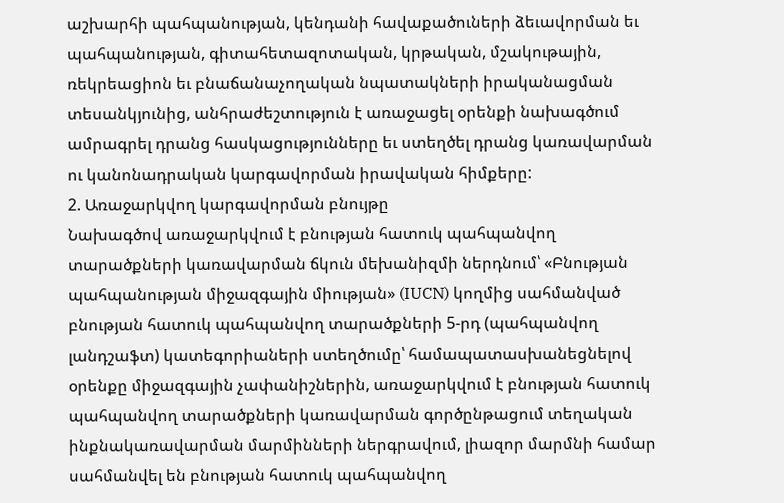աշխարհի պահպանության, կենդանի հավաքածուների ձեւավորման եւ պահպանության, գիտահետազոտական, կրթական, մշակութային, ռեկրեացիոն եւ բնաճանաչողական նպատակների իրականացման տեսանկյունից, անհրաժեշտություն է առաջացել օրենքի նախագծում ամրագրել դրանց հասկացությունները եւ ստեղծել դրանց կառավարման ու կանոնադրական կարգավորման իրավական հիմքերը:
2. Առաջարկվող կարգավորման բնույթը
Նախագծով առաջարկվում է բնության հատուկ պահպանվող տարածքների կառավարման ճկուն մեխանիզմի ներդնում՝ «Բնության պահպանության միջազգային միության» (IUCN) կողմից սահմանված բնության հատուկ պահպանվող տարածքների 5-րդ (պահպանվող լանդշաֆտ) կատեգորիաների ստեղծումը՝ համապատասխանեցնելով օրենքը միջազգային չափանիշներին, առաջարկվում է բնության հատուկ պահպանվող տարածքների կառավարման գործընթացում տեղական ինքնակառավարման մարմինների ներգրավում, լիազոր մարմնի համար սահմանվել են բնության հատուկ պահպանվող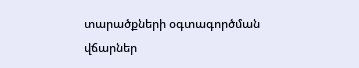տարածքների օգտագործման վճարներ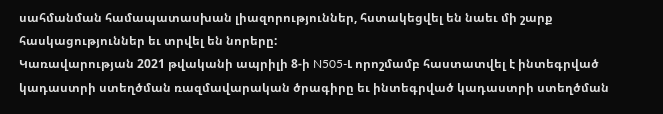սահմանման համապատասխան լիազորություններ, հստակեցվել են նաեւ մի շարք հասկացություններ եւ տրվել են նորերը:
Կառավարության 2021 թվականի ապրիլի 8-ի N505-Լ որոշմամբ հաստատվել է ինտեգրված կադաստրի ստեղծման ռազմավարական ծրագիրը եւ ինտեգրված կադաստրի ստեղծման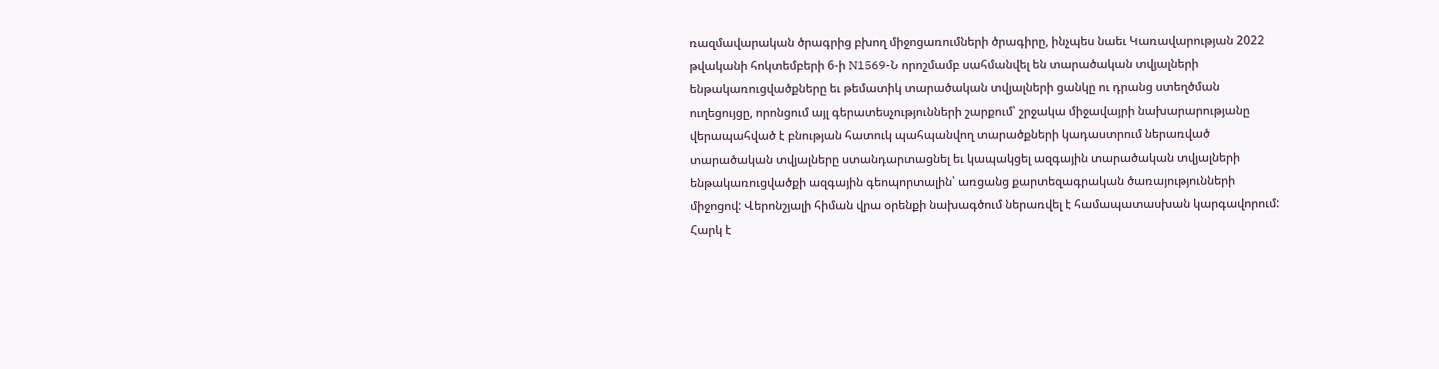ռազմավարական ծրագրից բխող միջոցառումների ծրագիրը, ինչպես նաեւ Կառավարության 2022 թվականի հոկտեմբերի 6-ի N1569-Ն որոշմամբ սահմանվել են տարածական տվյալների ենթակառուցվածքները եւ թեմատիկ տարածական տվյալների ցանկը ու դրանց ստեղծման ուղեցույցը, որոնցում այլ գերատեսչությունների շարքում՝ շրջակա միջավայրի նախարարությանը վերապահված է բնության հատուկ պահպանվող տարածքների կադաստրում ներառված տարածական տվյալները ստանդարտացնել եւ կապակցել ազգային տարածական տվյալների ենթակառուցվածքի ազգային գեոպորտալին՝ առցանց քարտեզագրական ծառայությունների միջոցով: Վերոնշյալի հիման վրա օրենքի նախագծում ներառվել է համապատասխան կարգավորում:
Հարկ է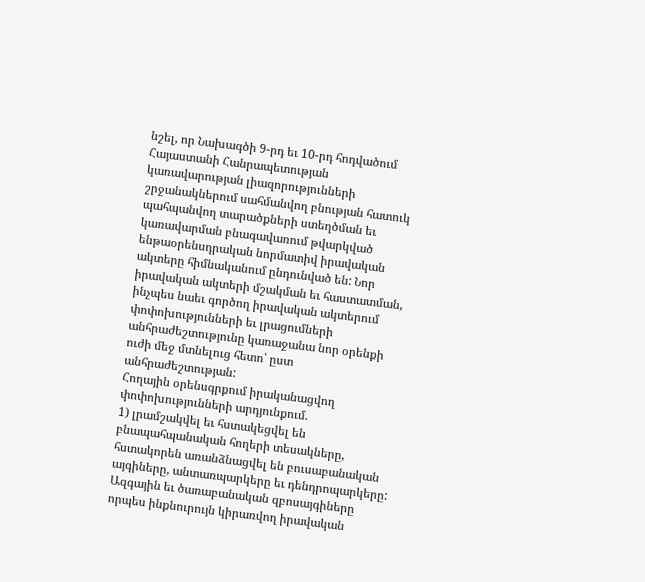նշել, որ Նախագծի 9-րդ եւ 10-րդ հոդվածում Հայաստանի Հանրապետության կառավարության լիազորությունների շրջանակներում սահմանվող բնության հատուկ պահպանվող տարածքների ստեղծման եւ կառավարման բնագավառում թվարկված ենթաօրենսդրական նորմատիվ իրավական ակտերը հիմնականում ընդունված են: Նոր իրավական ակտերի մշակման եւ հաստատման, ինչպես նաեւ գործող իրավական ակտերում փոփոխությունների եւ լրացումների անհրաժեշտությունը կառաջանա նոր օրենքի ուժի մեջ մտնելուց հետո՝ ըստ անհրաժեշտության:
Հողային օրենսգրքում իրականացվող փոփոխությունների արդյունքում.
1) լրամշակվել եւ հստակեցվել են բնապահպանական հողերի տեսակները, հստակորեն առանձնացվել են բուսաբանական այգիները, անտառպարկերը եւ դենդրոպարկերը: Ազգային եւ ծառաբանական զբոսայգիները որպես ինքնուրույն կիրառվող իրավական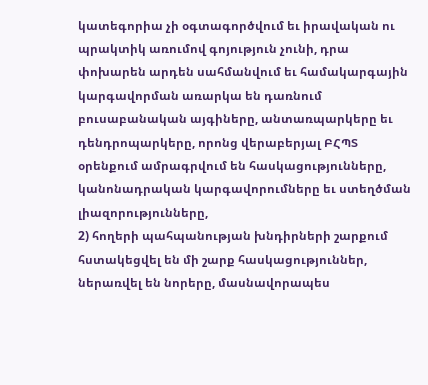կատեգորիա չի օգտագործվում եւ իրավական ու պրակտիկ առումով գոյություն չունի, դրա փոխարեն արդեն սահմանվում եւ համակարգային կարգավորման առարկա են դառնում բուսաբանական այգիները, անտառպարկերը եւ դենդրոպարկերը, որոնց վերաբերյալ ԲՀՊՏ օրենքում ամրագրվում են հասկացությունները, կանոնադրական կարգավորումները եւ ստեղծման լիազորությունները,
2) հողերի պահպանության խնդիրների շարքում հստակեցվել են մի շարք հասկացություններ, ներառվել են նորերը, մասնավորապես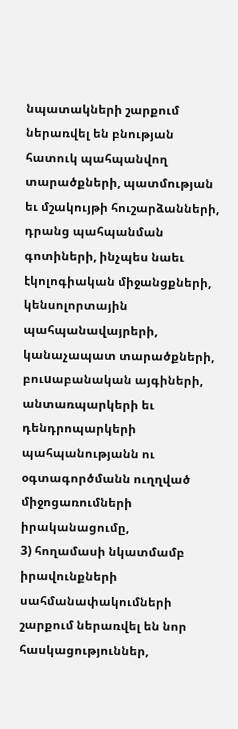նպատակների շարքում ներառվել են բնության հատուկ պահպանվող տարածքների, պատմության եւ մշակույթի հուշարձանների, դրանց պահպանման գոտիների, ինչպես նաեւ էկոլոգիական միջանցքների, կենսոլորտային պահպանավայրերի, կանաչապատ տարածքների, բուuաբանական այգիների, անտառպարկերի եւ դենդրոպարկերի պահպանությանն ու օգտագործմանն ուղղված միջոցառումների իրականացումը,
3) հողամասի նկատմամբ իրավունքների սահմանափակումների շարքում ներառվել են նոր հասկացություններ,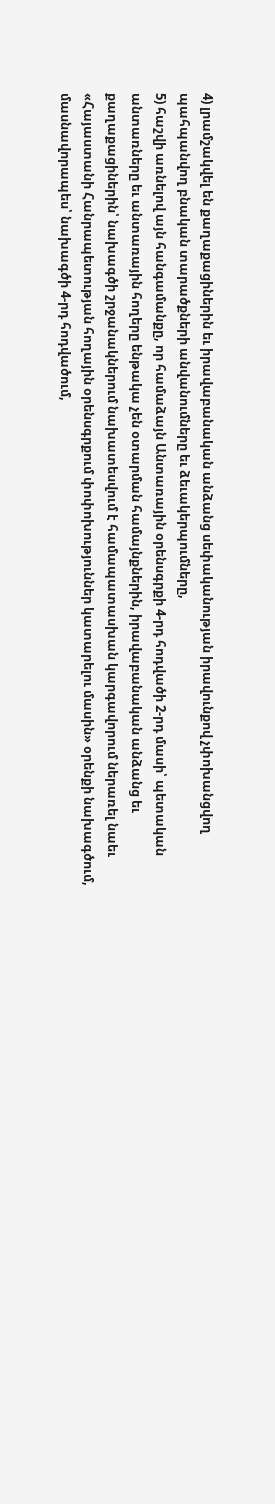4) լրամշակվել են քաղաքացիներին եւ իրավաբանական անձանց սեփականության իրավունքով չփոխանցվող պահպանվող բնական տարածքների անվանումները եւ ձեւակերպումները,
5) հաշվի առնելով այն հանգամանքը, որ համաձայն Անտառային օրենսգրքի 4-րդ հոդվածի 2-րդ մասի՝ պետական անտառները եւ անտառային հողերը ենթակա չեն օտարման համայնքներին, իրավաբանական անձանց եւ քաղաքացիներին՝ նախագծի շրջանակներում նախատեսվում է համապատասխան կարգավորում ներառել նաեւ «Հայաստանի Հանրապետության հողային օրենսգրքում փոփոխություններ կատարելու մասին» օրենքի նախագծում, մասնավորապես՝ նախագծի 4-րդ հոդվածում,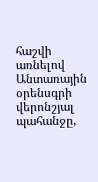հաշվի առնելով Անտառային օրենսգրի վերոնշյալ պահանջը,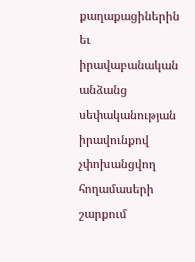քաղաքացիներին եւ իրավաբանական անձանց սեփականության իրավունքով չփոխանցվող հողամասերի շարքում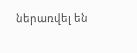ներառվել են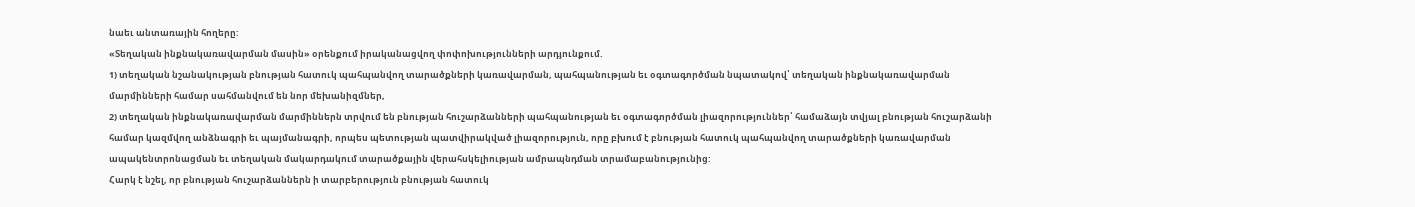նաեւ անտառային հողերը:
«Տեղական ինքնակառավարման մասին» օրենքում իրականացվող փոփոխությունների արդյունքում.
1) տեղական նշանակության բնության հատուկ պահպանվող տարածքների կառավարման, պահպանության եւ օգտագործման նպատակով՝ տեղական ինքնակառավարման մարմինների համար սահմանվում են նոր մեխանիզմներ,
2) տեղական ինքնակառավարման մարմիններն տրվում են բնության հուշարձանների պահպանության եւ օգտագործման լիազորություններ՝ համաձայն տվյալ բնության հուշարձանի համար կազմվող անձնագրի եւ պայմանագրի, որպես պետության պատվիրակված լիազորություն, որը բխում է բնության հատուկ պահպանվող տարածքների կառավարման ապակենտրոնացման եւ տեղական մակարդակում տարածքային վերահսկելիության ամրապնդման տրամաբանությունից:
Հարկ է նշել, որ բնության հուշարձաններն ի տարբերություն բնության հատուկ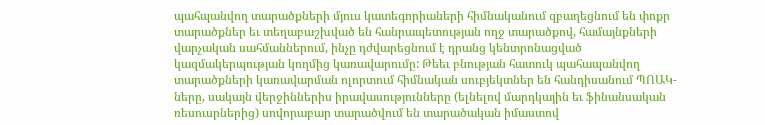պահպանվող տարածքների մյուս կատեգորիաների հիմնականում զբաղեցնում են փոքր տարածքներ եւ տեղաբաշխված են հանրապետության ողջ տարածքով, համայնքների վարչական սահմաններում, ինչը դժվարեցնում է դրանց կենտրոնացված կազմակերպության կողմից կառավարումը: Թեեւ բնության հատուկ պահապանվող տարածքների կառավարման ոլորտում հիմնական սուբյեկտներ են հանդիսանում ՊՈԱԿ-ները, սակայն վերջիններիս իրավասությունները (ելնելով մարդկային եւ ֆինանսական ռեսուսրներից) սովորաբար տարածվում են տարածական իմաստով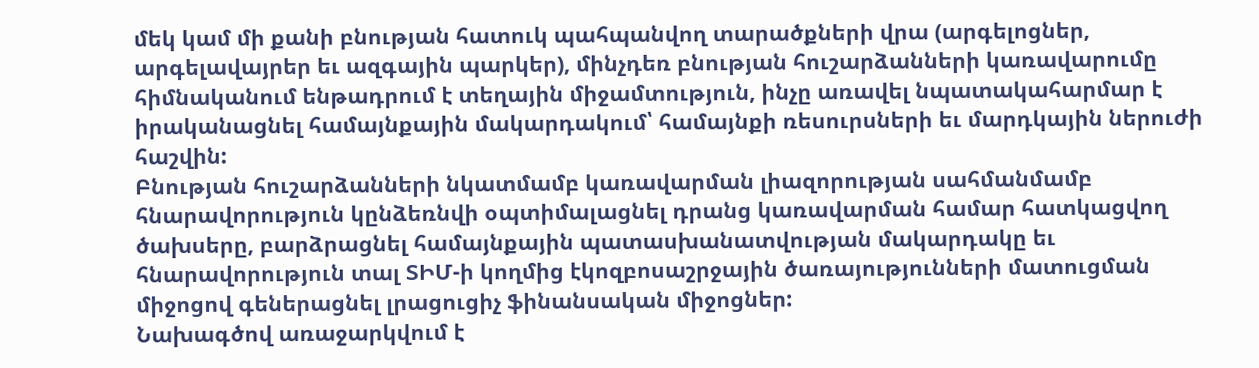մեկ կամ մի քանի բնության հատուկ պահպանվող տարածքների վրա (արգելոցներ, արգելավայրեր եւ ազգային պարկեր), մինչդեռ բնության հուշարձանների կառավարումը հիմնականում ենթադրում է տեղային միջամտություն, ինչը առավել նպատակահարմար է իրականացնել համայնքային մակարդակում՝ համայնքի ռեսուրսների եւ մարդկային ներուժի հաշվին:
Բնության հուշարձանների նկատմամբ կառավարման լիազորության սահմանմամբ հնարավորություն կընձեռնվի օպտիմալացնել դրանց կառավարման համար հատկացվող ծախսերը, բարձրացնել համայնքային պատասխանատվության մակարդակը եւ հնարավորություն տալ ՏԻՄ-ի կողմից էկոզբոսաշրջային ծառայությունների մատուցման միջոցով գեներացնել լրացուցիչ ֆինանսական միջոցներ:
Նախագծով առաջարկվում է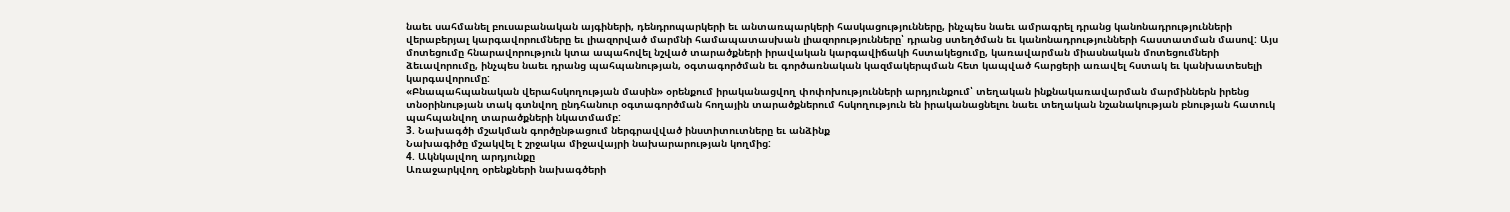նաեւ սահմանել բուսաբանական այգիների, դենդրոպարկերի եւ անտառպարկերի հասկացությունները, ինչպես նաեւ ամրագրել դրանց կանոնադրությունների վերաբերյալ կարգավորումները եւ լիազորված մարմնի համապատասխան լիազորությունները՝ դրանց ստեղծման եւ կանոնադրությունների հաստատման մասով: Այս մոտեցումը հնարավորություն կտա ապահովել նշված տարածքների իրավական կարգավիճակի հստակեցումը, կառավարման միասնական մոտեցումների ձեւավորումը, ինչպես նաեւ դրանց պահպանության, օգտագործման եւ գործառնական կազմակերպման հետ կապված հարցերի առավել հստակ եւ կանխատեսելի կարգավորումը:
«Բնապահպանական վերահսկողության մասին» օրենքում իրականացվող փոփոխությունների արդյունքում՝ տեղական ինքնակառավարման մարմիններն իրենց տնօրինության տակ գտնվող ընդհանուր օգտագործման հողային տարածքներում հսկողություն են իրականացնելու նաեւ տեղական նշանակության բնության հատուկ պահպանվող տարածքների նկատմամբ:
3. Նախագծի մշակման գործընթացում ներգրավված ինստիտուտները եւ անձինք
Նախագիծը մշակվել է շրջակա միջավայրի նախարարության կողմից:
4. Ակնկալվող արդյունքը
Առաջարկվող օրենքների նախագծերի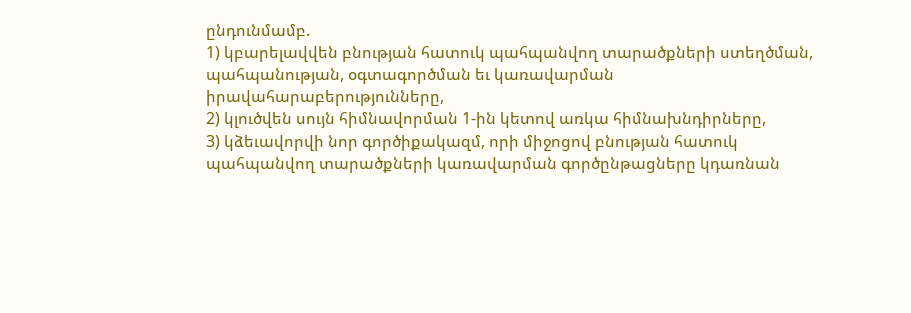ընդունմամբ.
1) կբարելավվեն բնության հատուկ պահպանվող տարածքների ստեղծման, պահպանության, օգտագործման եւ կառավարման իրավահարաբերությունները,
2) կլուծվեն սույն հիմնավորման 1-ին կետով առկա հիմնախնդիրները,
3) կձեւավորվի նոր գործիքակազմ, որի միջոցով բնության հատուկ պահպանվող տարածքների կառավարման գործընթացները կդառնան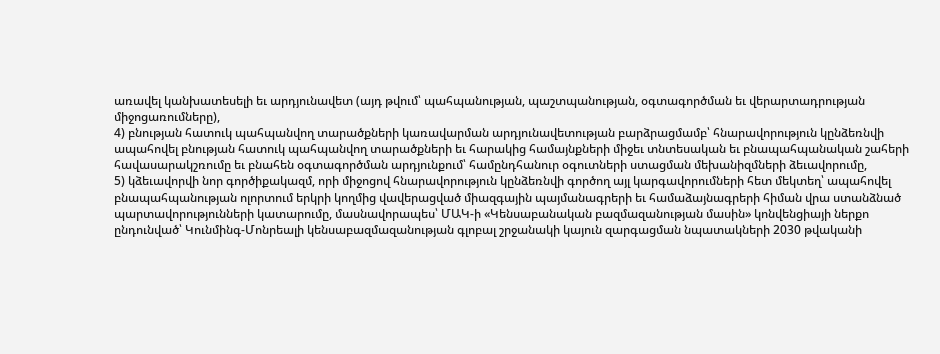առավել կանխատեսելի եւ արդյունավետ (այդ թվում՝ պահպանության, պաշտպանության, օգտագործման եւ վերարտադրության միջոցառումները),
4) բնության հատուկ պահպանվող տարածքների կառավարման արդյունավետության բարձրացմամբ՝ հնարավորություն կընձեռնվի ապահովել բնության հատուկ պահպանվող տարածքների եւ հարակից համայնքների միջեւ տնտեսական եւ բնապահպանական շահերի հավասարակշռումը եւ բնահեն օգտագործման արդյունքում՝ համընդհանուր օգուտների ստացման մեխանիզմների ձեւավորումը,
5) կձեւավորվի նոր գործիքակազմ, որի միջոցով հնարավորություն կընձեռնվի գործող այլ կարգավորումների հետ մեկտեղ՝ ապահովել բնապահպանության ոլորտում երկրի կողմից վավերացված միազգային պայմանագրերի եւ համաձայնագրերի հիման վրա ստանձնած պարտավորությունների կատարումը, մասնավորապես՝ ՄԱԿ-ի «Կենսաբանական բազմազանության մասին» կոնվենցիայի ներքո ընդունված՝ Կունմինգ-Մոնրեալի կենսաբազմազանության գլոբալ շրջանակի կայուն զարգացման նպատակների 2030 թվականի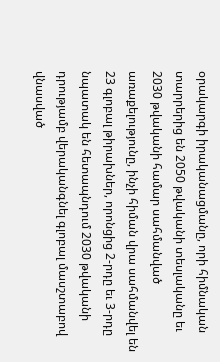օրակարգի իրականացմանը, որի հիմնական տարրերից են 2050 թվականի տեսլականը եւ 2030 թվականի համար սահմանված առաքելությունը, ինչի հիման վրա սահմանվել են 23 գլոբալ թիրախներ, որոնցից 2-րդը եւ 3-րդը նպատակ են հետապնդում 2030 թվականի դրությամբ վերականգնել գլոբալ մասշտաբով վնասված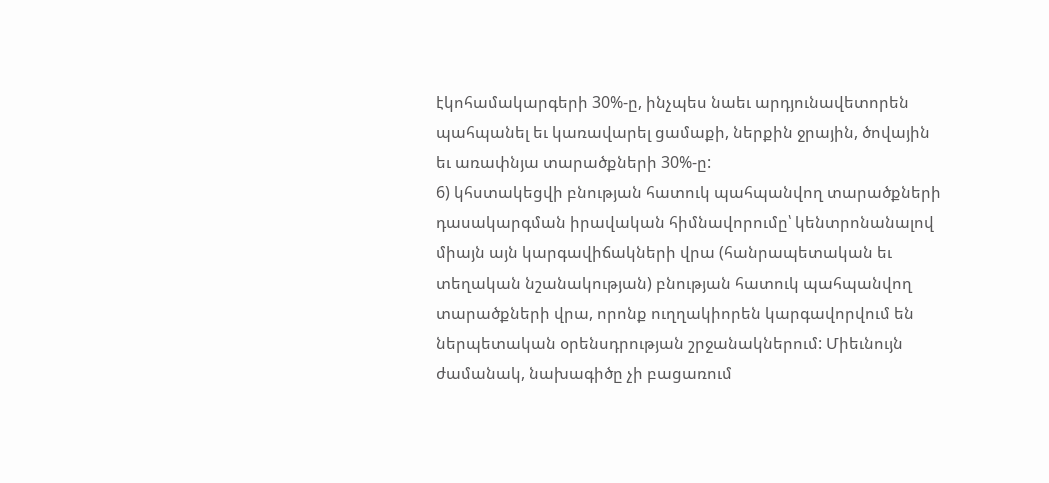էկոհամակարգերի 30%-ը, ինչպես նաեւ արդյունավետորեն պահպանել եւ կառավարել ցամաքի, ներքին ջրային, ծովային եւ առափնյա տարածքների 30%-ը:
6) կհստակեցվի բնության հատուկ պահպանվող տարածքների դասակարգման իրավական հիմնավորումը՝ կենտրոնանալով միայն այն կարգավիճակների վրա (հանրապետական եւ տեղական նշանակության) բնության հատուկ պահպանվող տարածքների վրա, որոնք ուղղակիորեն կարգավորվում են ներպետական օրենսդրության շրջանակներում: Միեւնույն ժամանակ, նախագիծը չի բացառում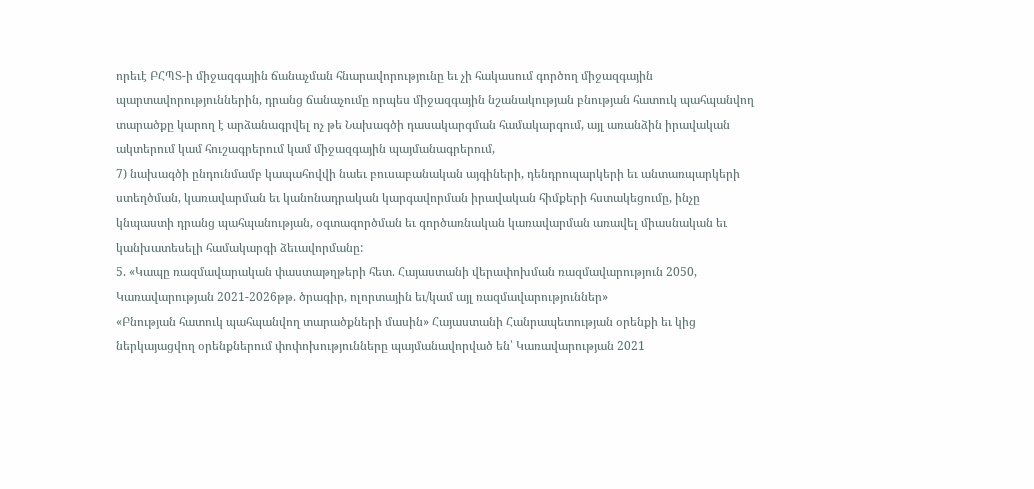որեւէ ԲՀՊՏ-ի միջազգային ճանաչման հնարավորությունը եւ չի հակասում գործող միջազգային պարտավորություններին, դրանց ճանաչումը որպես միջազգային նշանակության բնության հատուկ պահպանվող տարածքը կարող է արձանագրվել ոչ թե Նախագծի դասակարգման համակարգում, այլ առանձին իրավական ակտերում կամ հուշագրերում կամ միջազգային պայմանագրերում,
7) նախագծի ընդունմամբ կապահովվի նաեւ բուսաբանական այգիների, դենդրոպարկերի եւ անտառպարկերի ստեղծման, կառավարման եւ կանոնադրական կարգավորման իրավական հիմքերի հստակեցումը, ինչը կնպաստի դրանց պահպանության, օգտագործման եւ գործառնական կառավարման առավել միասնական եւ կանխատեսելի համակարգի ձեւավորմանը:
5. «Կապը ռազմավարական փաստաթղթերի հետ. Հայաստանի վերափոխման ռազմավարություն 2050, Կառավարության 2021-2026թթ. ծրագիր, ոլորտային եւ/կամ այլ ռազմավարություններ»
«Բնության հատուկ պահպանվող տարածքների մասին» Հայաստանի Հանրապետության օրենքի եւ կից ներկայացվող օրենքներում փոփոխությունները պայմանավորված են՝ Կառավարության 2021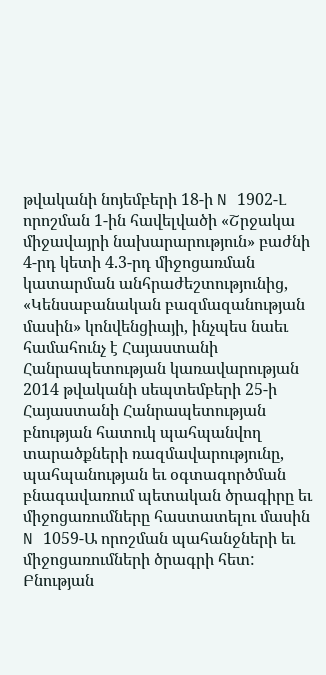թվականի նոյեմբերի 18-ի N 1902-Լ որոշման 1-ին հավելվածի «Շրջակա միջավայրի նախարարություն» բաժնի 4-րդ կետի 4.3-րդ միջոցառման կատարման անհրաժեշտությունից, «Կենսաբանական բազմազանության մասին» կոնվենցիայի, ինչպես նաեւ համահունչ է Հայաստանի Հանրապետության կառավարության 2014 թվականի սեպտեմբերի 25-ի Հայաստանի Հանրապետության բնության հատուկ պահպանվող տարածքների ռազմավարությունը, պահպանության եւ օգտագործման բնագավառում պետական ծրագիրը եւ միջոցառումները հաստատելու մասին N 1059-Ա որոշման պահանջների եւ միջոցառումների ծրագրի հետ:
Բնության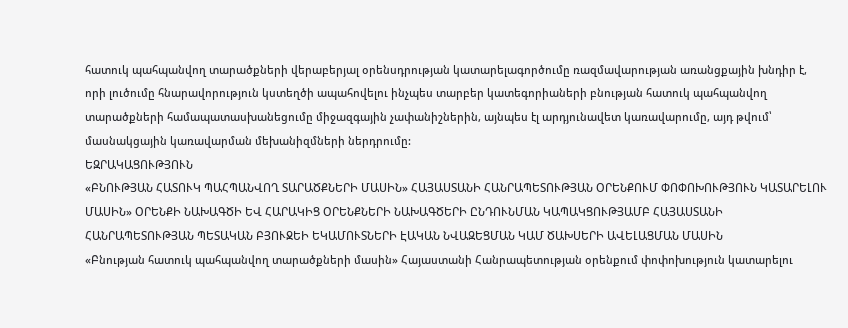հատուկ պահպանվող տարածքների վերաբերյալ օրենսդրության կատարելագործումը ռազմավարության առանցքային խնդիր է, որի լուծումը հնարավորություն կստեղծի ապահովելու ինչպես տարբեր կատեգորիաների բնության հատուկ պահպանվող տարածքների համապատասխանեցումը միջազգային չափանիշներին, այնպես էլ արդյունավետ կառավարումը, այդ թվում՝ մասնակցային կառավարման մեխանիզմների ներդրումը:
ԵԶՐԱԿԱՑՈՒԹՅՈՒՆ
«ԲՆՈՒԹՅԱՆ ՀԱՏՈՒԿ ՊԱՀՊԱՆՎՈՂ ՏԱՐԱԾՔՆԵՐԻ ՄԱՍԻՆ» ՀԱՅԱՍՏԱՆԻ ՀԱՆՐԱՊԵՏՈՒԹՅԱՆ ՕՐԵՆՔՈՒՄ ՓՈՓՈԽՈՒԹՅՈՒՆ ԿԱՏԱՐԵԼՈՒ ՄԱՍԻՆ» ՕՐԵՆՔԻ ՆԱԽԱԳԾԻ ԵՎ ՀԱՐԱԿԻՑ ՕՐԵՆՔՆԵՐԻ ՆԱԽԱԳԾԵՐԻ ԸՆԴՈՒՆՄԱՆ ԿԱՊԱԿՑՈՒԹՅԱՄԲ ՀԱՅԱՍՏԱՆԻ ՀԱՆՐԱՊԵՏՈՒԹՅԱՆ ՊԵՏԱԿԱՆ ԲՅՈՒՋԵԻ ԵԿԱՄՈՒՏՆԵՐԻ ԷԱԿԱՆ ՆՎԱԶԵՑՄԱՆ ԿԱՄ ԾԱԽՍԵՐԻ ԱՎԵԼԱՑՄԱՆ ՄԱՍԻՆ
«Բնության հատուկ պահպանվող տարածքների մասին» Հայաստանի Հանրապետության օրենքում փոփոխություն կատարելու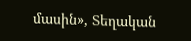մասին», Տեղական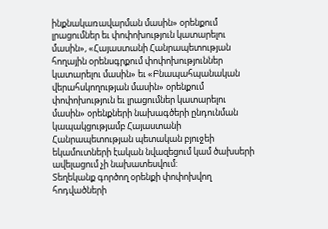ինքնակառավարման մասին» օրենքում լրացումներ եւ փոփոխություն կատարելու մասին», «Հայաստանի Հանրապետության հողային օրենսգրքում փոփոխություններ կատարելու մասին» եւ «Բնապահպանական վերահսկողության մասին» օրենքում փոփոխություն եւ լրացումներ կատարելու մասին» օրենքների նախագծերի ընդունման կապակցությամբ Հայաստանի Հանրապետության պետական բյուջեի եկամուտների էական նվազեցում կամ ծախսերի ավելացում չի նախատեսվում:
Տեղեկանք գործող օրենքի փոփոխվող հոդվածների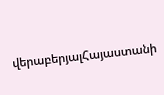վերաբերյալՀայաստանի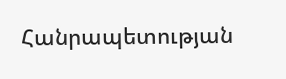Հանրապետության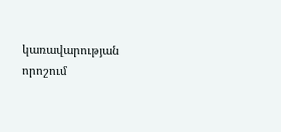կառավարության որոշում